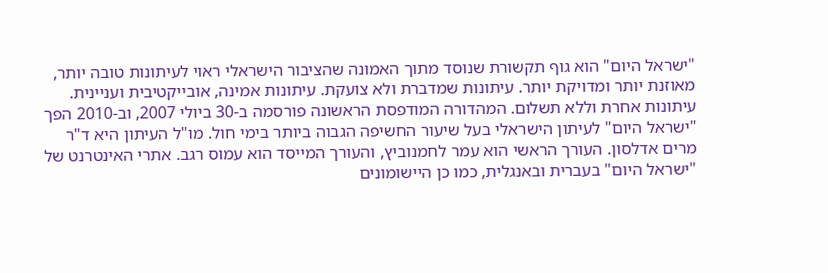"ישראל היום" הוא גוף תקשורת שנוסד מתוך האמונה שהציבור הישראלי ראוי לעיתונות טובה יותר, מאוזנת יותר ומדויקת יותר. עיתונות שמדברת ולא צועקת. עיתונות אמינה, אובייקטיבית ועניינית. עיתונות אחרת וללא תשלום. המהדורה המודפסת הראשונה פורסמה ב-30 ביולי 2007, וב-2010 הפך "ישראל היום" לעיתון הישראלי בעל שיעור החשיפה הגבוה ביותר בימי חול. מו"ל העיתון היא ד"ר מרים אדלסון. העורך הראשי הוא עמר לחמנוביץ, והעורך המייסד הוא עמוס רגב. אתרי האינטרנט של "ישראל היום" בעברית ובאנגלית, כמו כן היישומונים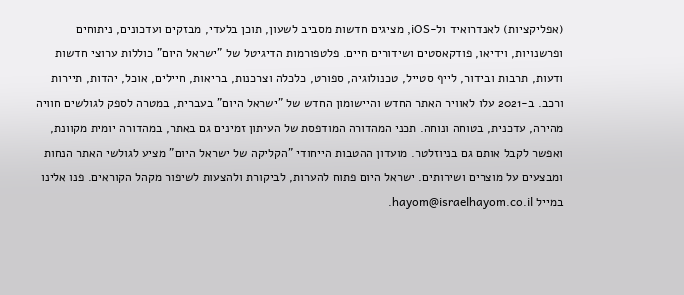(אפליקציות) לאנדרואיד ול-iOS, מציגים חדשות מסביב לשעון, תוכן בלעדי, מבזקים ועדכונים, ניתוחים ופרשנויות, וידיאו, פודקאסטים ושידורים חיים. פלטפורמות הדיגיטל של "ישראל היום" כוללות ערוצי חדשות ודעות, תרבות ובידור, לייף סטייל, טכנולוגיה, ספורט, כלכלה וצרכנות, בריאות, חיילים, אוכל, יהדות, תיירות ורכב. ב-2021 עלו לאוויר האתר החדש והיישומון החדש של "ישראל היום" בעברית, במטרה לספק לגולשים חוויה מהירה, עדכנית, בטוחה ונוחה. תכני המהדורה המודפסת של העיתון זמינים גם באתר, במהדורה יומית מקוונת, ואפשר לקבל אותם גם בניוזלטר. מועדון ההטבות הייחודי "הקליקה של ישראל היום" מציע לגולשי האתר הנחות ומבצעים על מוצרים ושירותים. ישראל היום פתוח להערות, לביקורת ולהצעות לשיפור מקהל הקוראים. פנו אלינו במייל hayom@israelhayom.co.il.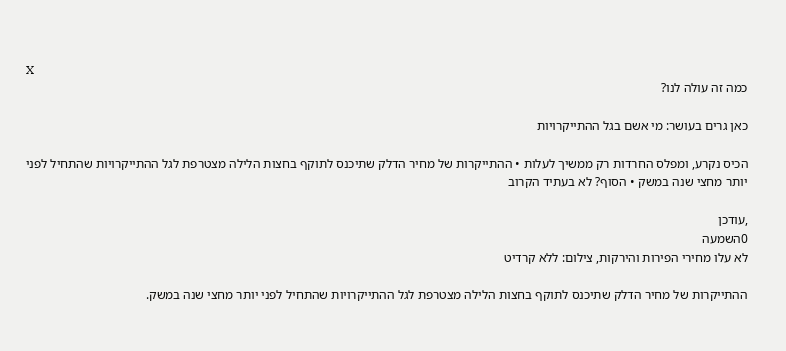X
כמה זה עולה לנו?

כאן גרים בעושר: מי אשם בגל ההתייקרויות

הכיס נקרע, ומפלס החרדות רק ממשיך לעלות • ההתייקרות של מחיר הדלק שתיכנס לתוקף בחצות הלילה מצטרפת לגל ההתייקרויות שהתחיל לפני יותר מחצי שנה במשק • הסוף? לא בעתיד הקרוב

,עודכן
0השמעה
לא עלו מחירי הפירות והירקות, צילום: ללא קרדיט

ההתייקרות של מחיר הדלק שתיכנס לתוקף בחצות הלילה מצטרפת לגל ההתייקרויות שהתחיל לפני יותר מחצי שנה במשק.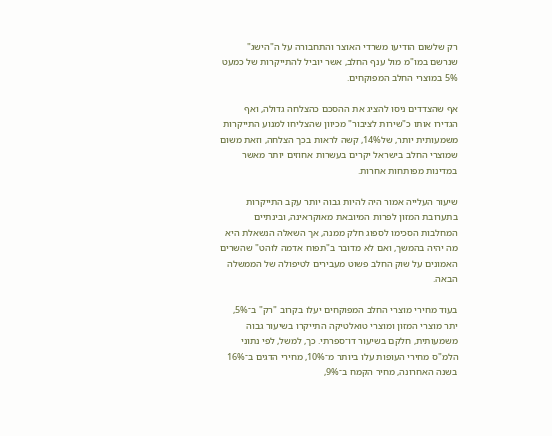רק שלשום הודיעו משרדי האוצר והתחבורה על ה"הישג" שנרשם במו"מ מול ענף החלב, אשר יוביל להתייקרות של כמעט 5% במוצרי החלב המפוקחים.

אף שהצדדים ניסו להציג את ההסכם כהצלחה גדולה, ואף הגדירו אותו כ"שירות לציבור" מכיוון שהצליחו למנוע התייקרות משמעותית יותר, של14%, קשה לראות בכך הצלחה, וזאת משום שמוצרי החלב בישראל יקרים בעשרות אחוזים יותר מאשר במדינות מפותחות אחרות.

שיעור העלייה אמור היה להיות גבוה יותר עקב התייקרות בתערובת המזון לפרות המיובאת מאוקראינה, ובינתיים המחלבות הסכימו לספוג חלק ממנה, אך השאלה הנשאלת היא מה יהיה בהמשך, ואם לא מדובר ב"תפוח אדמה לוהט" שהשרים האמונים על שוק החלב פשוט מעבירים לטיפולה של הממשלה הבאה.

בעוד מחירי מוצרי החלב המפוקחים יעלו בקרוב "רק" ב־5%, יתר מוצרי המזון ומוצרי טואלטיקה התייקרו בשיעור גבוה משמעותית, חלקם בשיעור דו־ספרתי. כך, למשל, לפי נתוני הלמ"ס מחירי העופות עלו ביותר מ־10%, מחירי הדגים ב־16% בשנה האחרונה, מחיר הקמח ב־9%,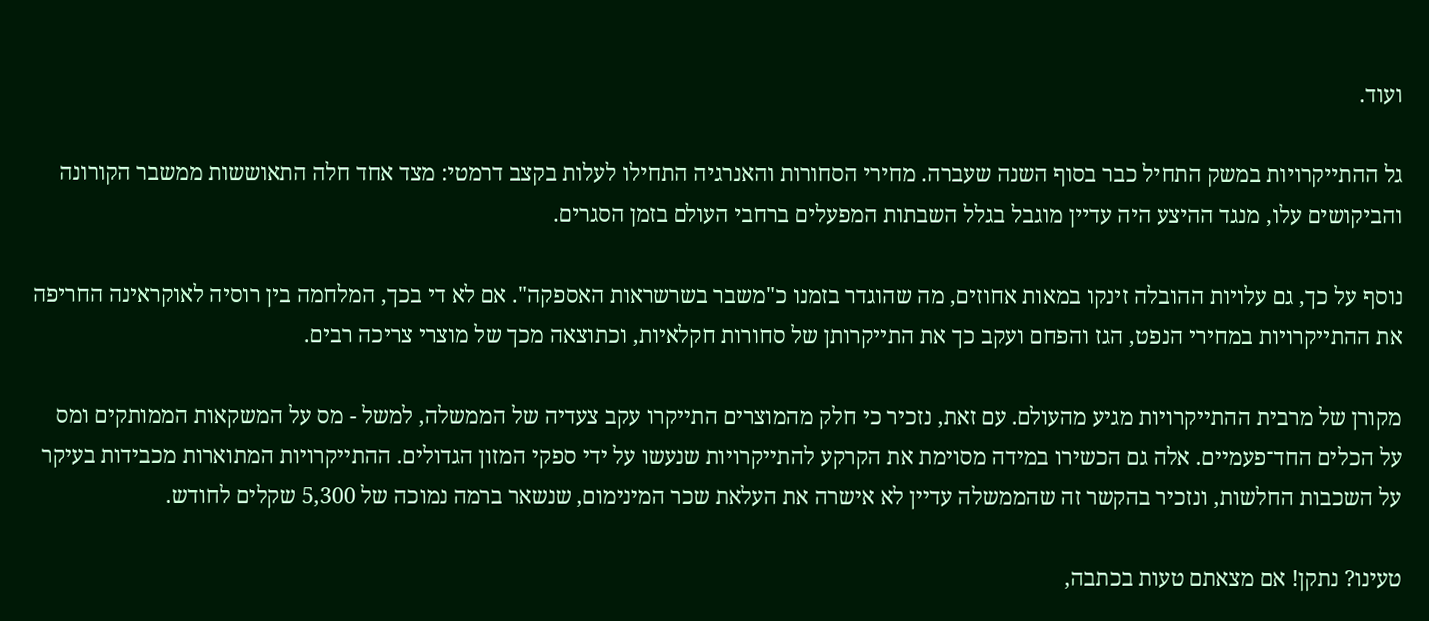ועוד.

גל ההתייקרויות במשק התחיל כבר בסוף השנה שעברה. מחירי הסחורות והאנרגיה התחילו לעלות בקצב דרמטי: מצד אחד חלה התאוששות ממשבר הקורונה והביקושים עלו, מנגד ההיצע היה עדיין מוגבל בגלל השבתות המפעלים ברחבי העולם בזמן הסגרים.

נוסף על כך, גם עלויות ההובלה זינקו במאות אחוזים, מה שהוגדר בזמנו כ"משבר בשרשראות האספקה". אם לא די בכך, המלחמה בין רוסיה לאוקראינה החריפה את ההתייקרויות במחירי הנפט, הגז והפחם ועקב כך את התייקרותן של סחורות חקלאיות, וכתוצאה מכך של מוצרי צריכה רבים.

מקורן של מרבית ההתייקרויות מגיע מהעולם. עם זאת, נזכיר כי חלק מהמוצרים התייקרו עקב צעדיה של הממשלה, למשל - מס על המשקאות הממותקים ומס על הכלים החד־פעמיים. אלה גם הכשירו במידה מסוימת את הקרקע להתייקרויות שנעשו על ידי ספקי המזון הגדולים. ההתייקרויות המתוארות מכבידות בעיקר על השכבות החלשות, ונזכיר בהקשר זה שהממשלה עדיין לא אישרה את העלאת שכר המינימום, שנשאר ברמה נמוכה של 5,300 שקלים לחודש.

טעינו? נתקן! אם מצאתם טעות בכתבה,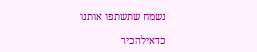נשמח שתשתפו אותנו

כדאילהכיר